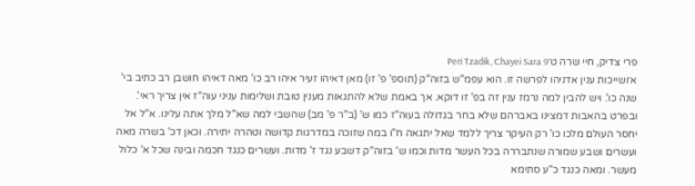פרי צדיק, חיי שרה ט׳Peri Tzadik, Chayei Sara 9
א׳ושייכות ענין אדניהו לפרשה זו. הוא עפמ"ש בזוה"ק (תוספ' פ' זו) מאן דאיהו זעיר איהו רב כו' מאה דאיהו חושבן רב כתיב בי' שנה כו'. ויש להבין למה נרמז ענין זה בפ' זו דוקא. אך באמת שלא להתגאות מענין טובת ושלימות עניני עוה"ז אין צריך ראי'. ובפרט בהאבות דמצינו באברהם שלא בחר בגדולה בעוה"ז כמו ש' (ב"ר פ' מב) שהשבי למה שא"ל מלך אתה עלינו. א"ל אל יחסר העולם מלכו כו' רק העיקר צריך ללמד שאל יתגאה ח"ו במה שזוכה במדרגות קדושה וטהרה יתירה. וכאן דכ' בשרה מאה ועשרים ושבע שמורה שנתבררה בכל העשר מדות וכמו ש' בזוה"ק דשבע נגד ז' מדות. ועשרים כנגד חכמה ובינה שכל א' כלול מעשר. ומאה כנגד כ"ע סתימא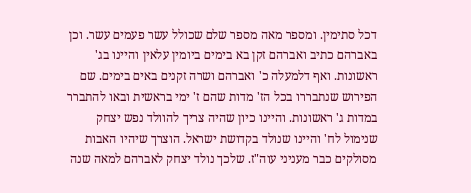דכל סתימין. ומספר מאה מספר שלם שכולל עשר פעמים עשר. וכן באברהם כתיב ואברהם זקן בא בימים ביומין עלאין והיינו בג' ראשונות. ואף דלמעלה כ' ואברהם ושרה זקנים באים בימים. שם הפירוש שנתבררו בכל הז' מדות שהם ז' ימי בראשית ובאו להתברר במדות ג' ראשונות. והיינו כיון שהיה צריך להוולד נפש יצחק שנימול לח' והיינו שנולד בקדושת ישראל. הוצרך שיהיו האבות מסולקים כבר מעניני עוה"ז. שלכך נולד יצחק לאברהם למאה שנה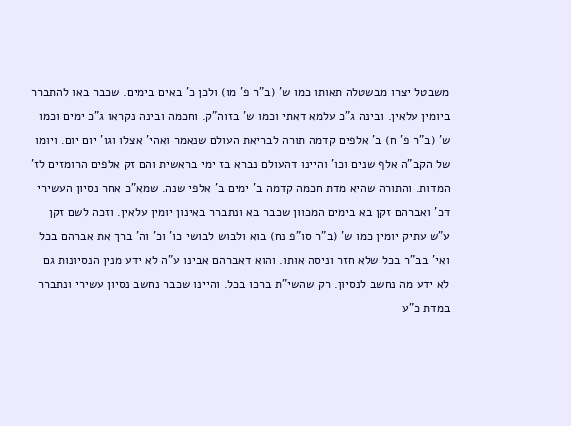משבטל יצרו מבשטלה תאותו כמו ש' (ב"ר פ' מו) ולכן כ' באים בימים. שכבר באו להתברר ביומין עלאין. ובינה ג"כ עלמא דאתי וכמו ש' בזוה"ק. וחכמה ובינה נקראו ג"כ ימים וכמו ש' (ב"ר פ' ח) ב' אלפים קדמה תורה לבריאת העולם שנאמר ואהי' אצלו וגו' יום יום. ויומו של הקב"ה אלף שנים וכו' והיינו דהעולם נברא בז ימי בראשית והם זק אלפים הרומזים לז' המדות. והתורה שהיא מדת חכמה קדמה ב' ימים ב' אלפי שנה. שמא"כ אחר נסיון העשירי דכ' ואברהם זקן בא בימים המכוון שכבר בא ונתברר באינון יומין עלאין. וזכה לשם זקן ע"ש עתיק יומין כמו ש' (ב"ר סו"פ נח) בוא ולבוש לבושי כו' וכ' וה' ברך את אברהם בכל ואי' בב"ר בכל שלא חזר וניסה אותו. והוא דאברהם אבינו ע"ה לא ידע מנין הנסיונות גם לא ידע מה נחשב לנסיון. רק שהשי"ת ברכו בכל. והיינו שכבר נחשב נסיון עשירי ונתברר במדת כ"ע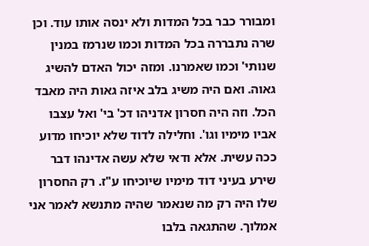ומבורר כבר בכל המדות ולא ינסה אותו עוד. וכן שרה נתבררה בכל המדות וכמו שנרמז במנין שנותי' וכמו שאמרנו. ומזה יכול האדם להשיג גאוה. ואם היה משיג בלב איזה גאות היה מאבד הכל. וזה היה חסרון אדניהו דכ' בי' ואל עצבו אביו מימיו וגו'. וחלילה לדוד שלא יוכיחו מדוע ככה עשית. אלא ודאי שלא עשה אדינהו דבר שירע בעיני דוד מימיו שיוכיחו ע"ז. רק החסרון שלו היה רק מה שנאמר שהיה מתנשא לאמר אני אמלוך. שהתגאה בלבו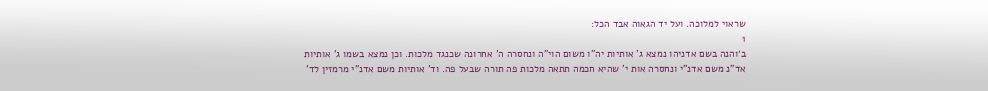שראוי למלוכה. ועל יד הגאוה אבד הכל:
1
ב׳והנה בשם אדניהו נמצא ג' אותיות יה"ו משום הוי"ה ונחסרה ה' אחרונה שכנגד מלכות. וכן נמצא בשמו ג' אותיות אד"נ משם אדנ"י ונחסרה אות י' שהיא חכמה תתאה מלכות פה תורה שבעל פה. וד' אותיות משם אדנ"י מרמזין לד'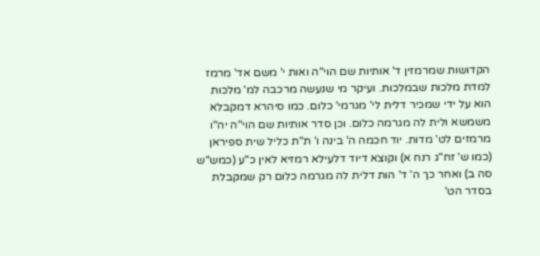הקדושות שמרמזין ד' אותיות שם הוי"ה ואות י' משם אד' מרמז למדת מלכות שבמלכות. ועיקר מי שנעשה מרכבה למ' מלכות הוא על ידי שמכיר דלית לי' מגרמי' כלום. כמו סיהרא דמקבלא משמשא ולית לה מגרמה כלום. וכן סדר אותיות שם הוי"ה יה"ו מרמזים לט' מדות. יוד חכמה ה' בינה ו' ת"ת כליל שית ספיראן (כמו ש' זח"ג רנח א) וקוצא דיוד דלעילא רמזיא לאין כ"ע (כמש"ש סה ב) ואחר כך ה' ד' הות דלית לה מגרמה כלום רק שמקבלת בסדר הט'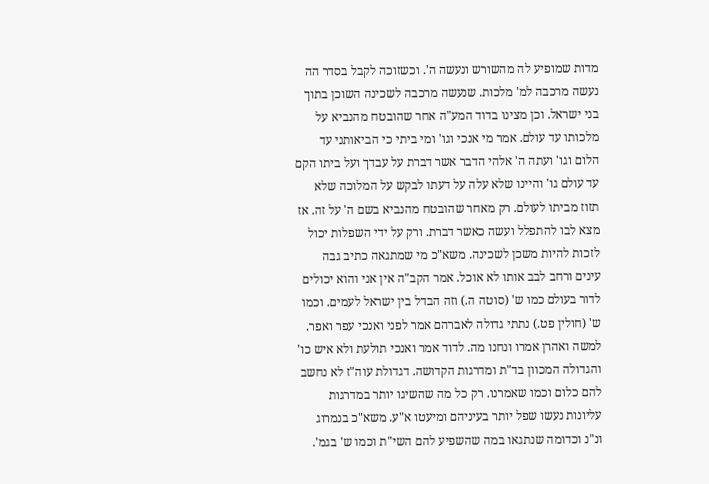מדות שמופיע לה מהשורש ונעשה ה'. וכשזוכה לקבל בסדר הה נעשה מרכבה למ' מלכות. שנעשה מרכבה לשכינה השוכן בתוך בני ישראל. וכן מצינו בדוד המע"ה אחר שהובטח מהנביא על מלכותו עד עולם. אמר מי אנכי וגו' ומי ביתי כי הביאותני עד הלום וגו' ועתה ה' אלהי הדבר אשר דברת על עבדך ועל ביתו הקם עד עולם גו' והיינו שלא עלה על דעתו לבקש על המלוכה שלא תזוז מביתו לעולם. רק מאחר שהובטח מהנביא בשם ה' על זה. אז מצא לבו להתפלל ועשה כאשר דברת. ורק על ידי השפלות יכול לזכות להיות משכן לשכינה. משא"כ מי שמתגאה כתיב גבה עינים ורחב לבב אותו לא אוכל. אמר הקב"ה אין אני והוא יכולים לדור בעולם כמו ש' (סוטה ה.) וזה הבדל בין ישראל לעמים. וכמו ש' (חולין פט.) נתתי גדולה לאברהם אמר לפני ואנכי עפר ואפר. למשה ואהרן אמרו ונחנו מה. לדוד אמר ואנכי תולעת ולא איש כו' והגדולה המכוון בד"ת ומדרגות הקדושה. דגדולת עוה"ז לא נחשב להם כלום וכמו שאמרנו. רק כל מה שהשיגו יותר במדרגות עליונות נעשו שפל יותר בעיניהם ומיעטו א"ע. משא"כ בנמרוג ונ"נ וכדומה שנתגאו במה שהשפיע להם השי"ת וכמו ש' בגמ'.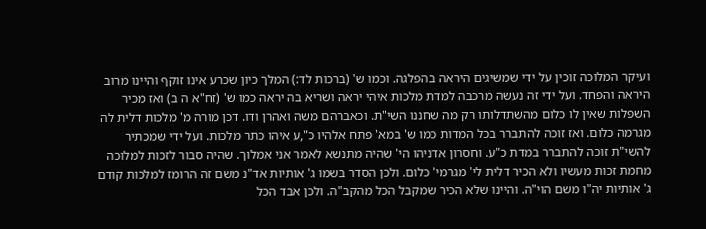ועיקר המלוכה זוכין על ידי שמשיגים היראה בהפלגה. וכמו ש' (ברכות לד:) המלך כיון שכרע אינו זוקף והיינו מרוב היראה והפחד. ועל ידי זה נעשה מרכבה למדת מלכות איהי יראה ושריא בה יראה כמו ש' (זח"א ה ב) ואז מכיר השפלות שאין לו כלום מהשתדלותו רק מה שחננו השי"ת. וכאברהם משה ואהרן ודו. דכן מורה מ' מלכות דלית לה מגרמה כלום. ואז זוכה להתברר בכל המדות כמו ש' במא' פתח אלהיו כ",ע איהו כתר מלכות. ועל ידי שמכתיר להשי"ת זוכה להתברר במדת כ"ע. וחסרון אדניהו הי' שהיה מתנשא לאמר אני אמלוך. שהיה סבור לזכות למלוכה מחמת זכות מעשיו ולא הכיר דלית לי' מגרמי' כלום. ולכן הסדר בשמו ג' אותיות אד"נ משם זה הרומז למלכות קודם ג' אותיות יה"ו משם הוי"ה. והיינו שלא הכיר שמקבל הכל מהקב"ה. ולכן אבד הכל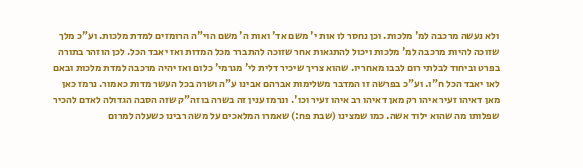ולא נעשה מרכבה למ' מלכות. וכן נחסר לו אות י' משם אד' ואות ה' משם הוי"ה הרומזים למדת מלכות. וע"כ מלך שזוכה להיות מרכבה למ' מלכות ויכול להתגאות אחר שזוכה להתברר מכל המדות ואז יאבד הכל. לכן הוזהר בתורה בפרט וביחוד לבלתי רום לבבו מאחריו. שהוא צריך שיכיר דלית לי' מגרמי' כלום ואז יהיה מרכבה למדת מלכות ובאם לאו יאבד הכל ח"ו. וע"כ בפרשה זו המדבר משלימות אברהם אבינו ע"ה ושרה בכל העשר מדות כאמור. נרמז כאן מאן דאיהו זעיר איהו רק מאן דאיהו רב איהו זעיר וכו'. ונרמז ענין זה בשרה בוזה"ק שזה הסבה הגדולה לאדם להכיר שפלותו מה שהוא ילוד אשה. כמו שמצינו (שבת פח:) שאמרו המלאכים על משה רבינו כשעלה למרום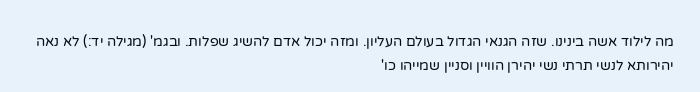מה לילוד אשה בינינו. שזה הגנאי הגדול בעולם העליון. ומזה יכול אדם להשיג שפלות. ובגמ' (מגילה יד:) לא נאה יהירותא לנשי תרתי נשי יהירן הוויין וסניין שמייהו כו'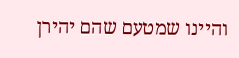והיינו שמטעם שהם יהירן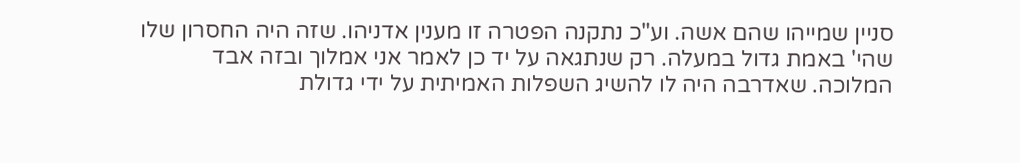סניין שמייהו שהם אשה. וע"כ נתקנה הפטרה זו מענין אדניהו. שזה היה החסרון שלו שהי' באמת גדול במעלה. רק שנתגאה על יד כן לאמר אני אמלוך ובזה אבד המלוכה. שאדרבה היה לו להשיג השפלות האמיתית על ידי גדולת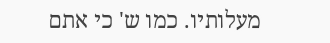מעלותיו. כמו ש' כי אתם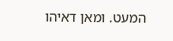המעט. ומאן דאיהו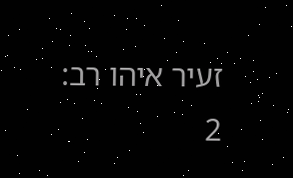זעיר איהו רב:
2